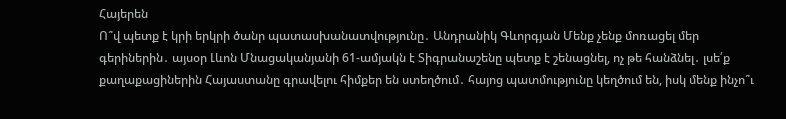Հայերեն
Ո՞վ պետք է կրի երկրի ծանր պատասխանատվությունը․ Անդրանիկ Գևորգյան Մենք չենք մոռացել մեր գերիներին․ այսօր Լևոն Մնացականյանի 61-ամյակն է Տիգրանաշենը պետք է շենացնել, ոչ թե հանձնել․ լսե՛ք քաղաքացիներին Հայաստանը գրավելու հիմքեր են ստեղծում․ հայոց պատմությունը կեղծում են, իսկ մենք ինչո՞ւ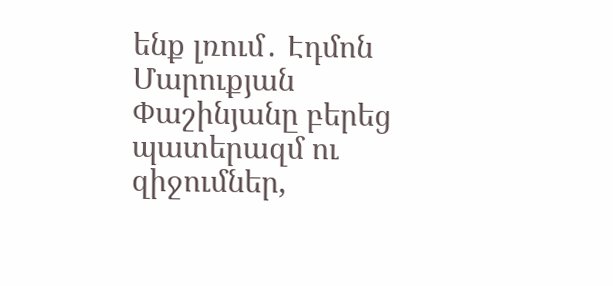ենք լռում․ Էդմոն Մարուքյան Փաշինյանը բերեց պատերազմ ու զիջումներ,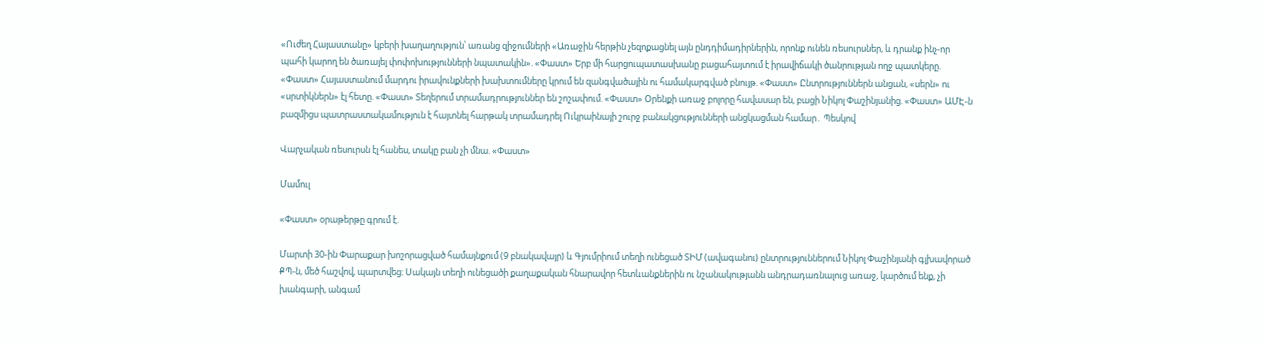«Ուժեղ Հայաստանը» կբերի խաղաղություն՝ առանց զիջումների «Առաջին հերթին չեզոքացնել այն ընդդիմադիրներին, որոնք ունեն ռեսուրսներ, և դրանք ինչ-որ պահի կարող են ծառայել փոփոխությունների նպատակին». «Փաստ» Երբ մի հարցուպատասխանը բացահայտում է իրավիճակի ծանրության ողջ պատկերը. «Փաստ» Հայաստանում մարդու իրավունքների խախտումները կրում են զանգվածային ու համակարգված բնույթ. «Փաստ» Ընտրություններն անցան, «սերն» ու «սրտիկներն» էլ հետը. «Փաստ» Տեղերում տրամադրություններ են շոշափում. «Փաստ» Oրենքի առաջ բոլորը հավասար են, բացի Նիկոլ Փաշինյանից. «Փաստ» ԱՄԷ-ն բազմիցս պատրաստակամություն է հայտնել հարթակ տրամադրել Ուկրաինայի շուրջ բանակցությունների անցկացման համար․ Պեսկով

Վարչական ռեսուրսն էլ հանես, տակը բան չի մնա. «Փաստ»

Մամուլ

«Փաստ» օրաթերթը գրում է.

Մարտի 30-ին Փարաքար խոշորացված համայնքում (9 բնակավայր) և Գյումրիում տեղի ունեցած ՏԻՄ (ավագանու) ընտրություններում Նիկոլ Փաշինյանի գլխավորած ՔՊ-ն, մեծ հաշվով, պարտվեց: Սակայն տեղի ունեցածի քաղաքական հնարավոր հետևանքներին ու նշանակությանն անդրադառնալուց առաջ, կարծում ենք, չի խանգարի, անգամ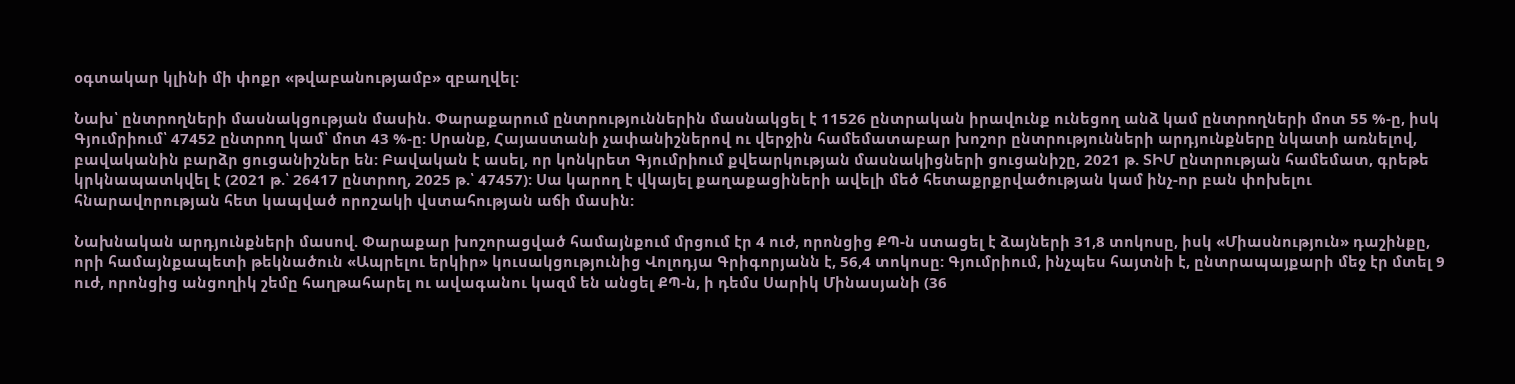օգտակար կլինի մի փոքր «թվաբանությամբ» զբաղվել:

Նախ՝ ընտրողների մասնակցության մասին. Փարաքարում ընտրություններին մասնակցել է 11526 ընտրական իրավունք ունեցող անձ կամ ընտրողների մոտ 55 %-ը, իսկ Գյումրիում՝ 47452 ընտրող կամ՝ մոտ 43 %-ը: Սրանք, Հայաստանի չափանիշներով ու վերջին համեմատաբար խոշոր ընտրությունների արդյունքները նկատի առնելով, բավականին բարձր ցուցանիշներ են: Բավական է ասել, որ կոնկրետ Գյումրիում քվեարկության մասնակիցների ցուցանիշը, 2021 թ. ՏԻՄ ընտրության համեմատ, գրեթե կրկնապատկվել է (2021 թ.՝ 26417 ընտրող, 2025 թ.՝ 47457): Սա կարող է վկայել քաղաքացիների ավելի մեծ հետաքրքրվածության կամ ինչ-որ բան փոխելու հնարավորության հետ կապված որոշակի վստահության աճի մասին:

Նախնական արդյունքների մասով. Փարաքար խոշորացված համայնքում մրցում էր 4 ուժ, որոնցից ՔՊ-ն ստացել է ձայների 31,8 տոկոսը, իսկ «Միասնություն» դաշինքը, որի համայնքապետի թեկնածուն «Ապրելու երկիր» կուսակցությունից Վոլոդյա Գրիգորյանն է, 56,4 տոկոսը: Գյումրիում, ինչպես հայտնի է, ընտրապայքարի մեջ էր մտել 9 ուժ, որոնցից անցողիկ շեմը հաղթահարել ու ավագանու կազմ են անցել ՔՊ-ն, ի դեմս Սարիկ Մինասյանի (36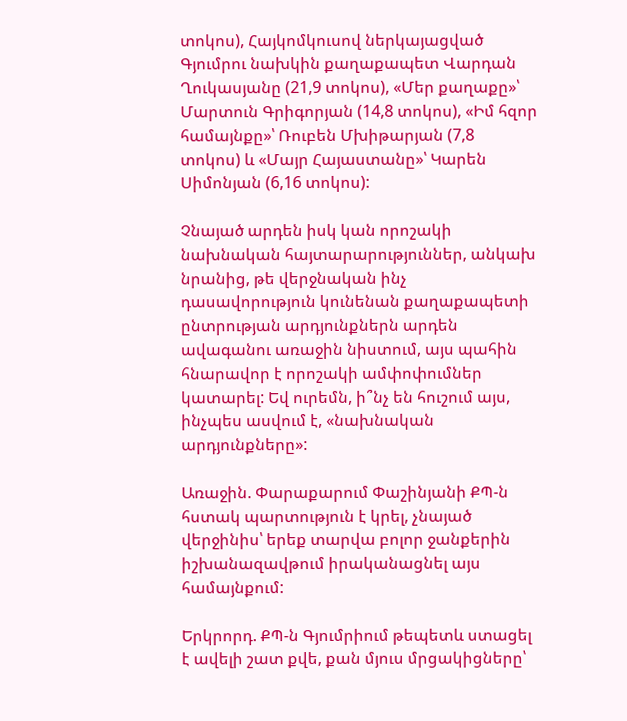տոկոս), Հայկոմկուսով ներկայացված Գյումրու նախկին քաղաքապետ Վարդան Ղուկասյանը (21,9 տոկոս), «Մեր քաղաքը»՝ Մարտուն Գրիգորյան (14,8 տոկոս), «Իմ հզոր համայնքը»՝ Ռուբեն Մխիթարյան (7,8 տոկոս) և «Մայր Հայաստանը»՝ Կարեն Սիմոնյան (6,16 տոկոս):

Չնայած արդեն իսկ կան որոշակի նախնական հայտարարություններ, անկախ նրանից, թե վերջնական ինչ դասավորություն կունենան քաղաքապետի ընտրության արդյունքներն արդեն ավագանու առաջին նիստում, այս պահին հնարավոր է որոշակի ամփոփումներ կատարել: Եվ ուրեմն, ի՞նչ են հուշում այս, ինչպես ասվում է, «նախնական արդյունքները»:

Առաջին. Փարաքարում Փաշինյանի ՔՊ-ն հստակ պարտություն է կրել, չնայած վերջինիս՝ երեք տարվա բոլոր ջանքերին իշխանազավթում իրականացնել այս համայնքում:

Երկրորդ. ՔՊ-ն Գյումրիում թեպետև ստացել է ավելի շատ քվե, քան մյուս մրցակիցները՝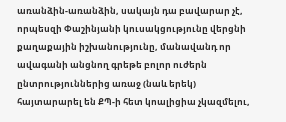առանձին-առանձին, սակայն դա բավարար չէ, որպեսզի Փաշինյանի կուսակցությունը վերցնի քաղաքային իշխանությունը, մանավանդ որ ավագանի անցնող գրեթե բոլոր ուժերն ընտրություններից առաջ (նաև երեկ) հայտարարել են ՔՊ-ի հետ կոալիցիա չկազմելու,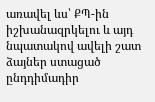առավել ևս՝ ՔՊ-ին իշխանազրկելու և այդ նպատակով ավելի շատ ձայներ ստացած ընդդիմադիր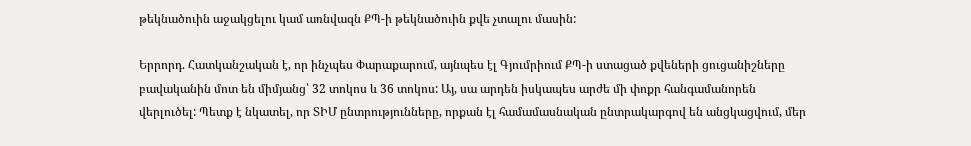թեկնածուին աջակցելու կամ առնվազն ՔՊ-ի թեկնածուին քվե չտալու մասին:

Երրորդ. Հատկանշական է, որ ինչպես Փարաքարում, այնպես էլ Գյումրիում ՔՊ-ի ստացած քվեների ցուցանիշները բավականին մոտ են միմյանց՝ 32 տոկոս և 36 տոկոս: Այ, սա արդեն իսկապես արժե մի փոքր հանգամանորեն վերլուծել: Պետք է նկատել, որ ՏԻՄ ընտրությունները, որքան էլ համամասնական ընտրակարգով են անցկացվում, մեր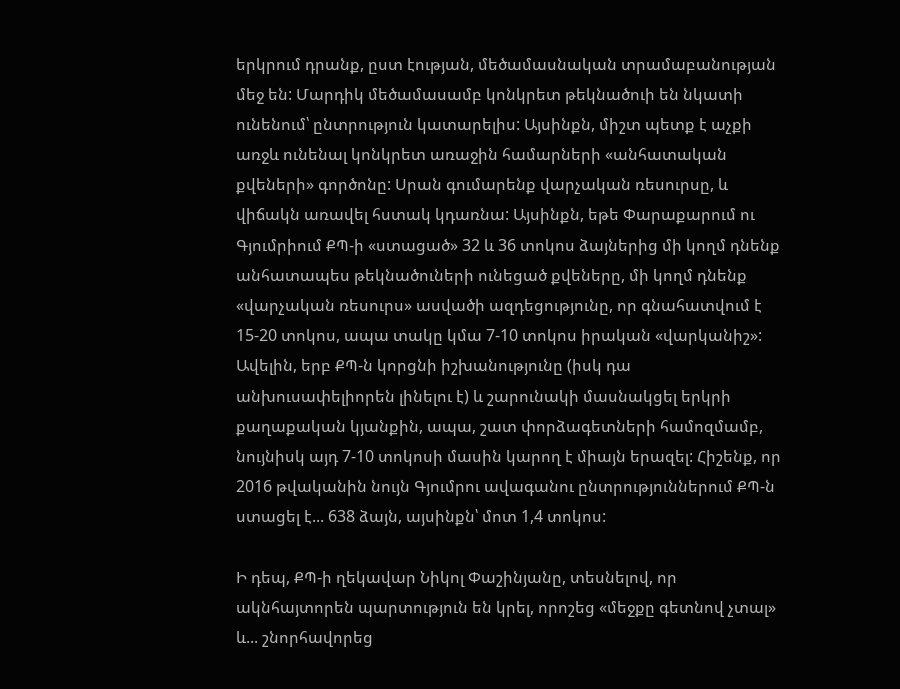երկրում դրանք, ըստ էության, մեծամասնական տրամաբանության մեջ են: Մարդիկ մեծամասամբ կոնկրետ թեկնածուի են նկատի ունենում՝ ընտրություն կատարելիս: Այսինքն, միշտ պետք է աչքի առջև ունենալ կոնկրետ առաջին համարների «անհատական քվեների» գործոնը: Սրան գումարենք վարչական ռեսուրսը, և վիճակն առավել հստակ կդառնա: Այսինքն, եթե Փարաքարում ու Գյումրիում ՔՊ-ի «ստացած» 32 և 36 տոկոս ձայներից մի կողմ դնենք անհատապես թեկնածուների ունեցած քվեները, մի կողմ դնենք «վարչական ռեսուրս» ասվածի ազդեցությունը, որ գնահատվում է 15-20 տոկոս, ապա տակը կմա 7-10 տոկոս իրական «վարկանիշ»: Ավելին, երբ ՔՊ-ն կորցնի իշխանությունը (իսկ դա անխուսափելիորեն լինելու է) և շարունակի մասնակցել երկրի քաղաքական կյանքին, ապա, շատ փորձագետների համոզմամբ, նույնիսկ այդ 7-10 տոկոսի մասին կարող է միայն երազել: Հիշենք, որ 2016 թվականին նույն Գյումրու ավագանու ընտրություններում ՔՊ-ն ստացել է... 638 ձայն, այսինքն՝ մոտ 1,4 տոկոս:

Ի դեպ, ՔՊ-ի ղեկավար Նիկոլ Փաշինյանը, տեսնելով, որ ակնհայտորեն պարտություն են կրել, որոշեց «մեջքը գետնով չտալ» և... շնորհավորեց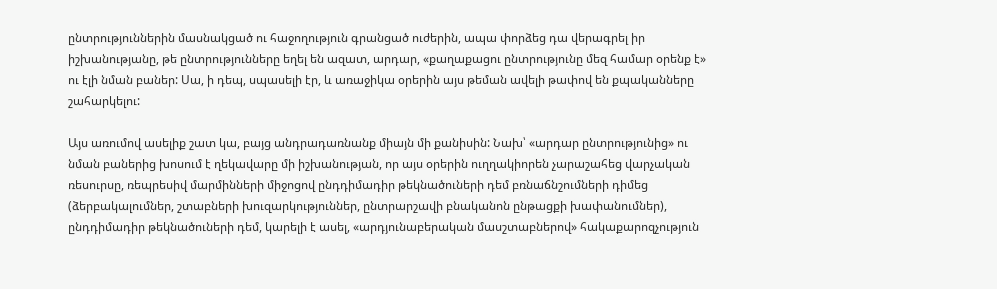ընտրություններին մասնակցած ու հաջողություն գրանցած ուժերին, ապա փորձեց դա վերագրել իր իշխանությանը, թե ընտրությունները եղել են ազատ, արդար, «քաղաքացու ընտրությունը մեզ համար օրենք է» ու էլի նման բաներ: Սա, ի դեպ, սպասելի էր, և առաջիկա օրերին այս թեման ավելի թափով են քպականները շահարկելու:

Այս առումով ասելիք շատ կա, բայց անդրադառնանք միայն մի քանիսին: Նախ՝ «արդար ընտրությունից» ու նման բաներից խոսում է ղեկավարը մի իշխանության, որ այս օրերին ուղղակիորեն չարաշահեց վարչական ռեսուրսը, ռեպրեսիվ մարմինների միջոցով ընդդիմադիր թեկնածուների դեմ բռնաճնշումների դիմեց (ձերբակալումներ, շտաբների խուզարկություններ, ընտրարշավի բնականոն ընթացքի խափանումներ), ընդդիմադիր թեկնածուների դեմ, կարելի է ասել, «արդյունաբերական մասշտաբներով» հակաքարոզչություն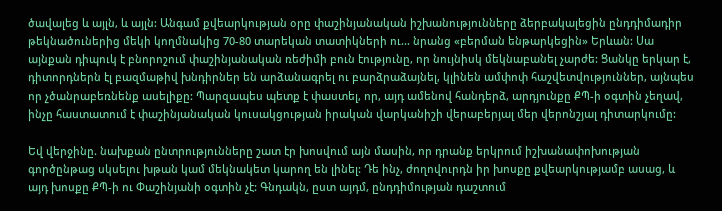ծավալեց և այլն, և այլն: Անգամ քվեարկության օրը փաշինյանական իշխանությունները ձերբակալեցին ընդդիմադիր թեկնածուներից մեկի կողմնակից 70-80 տարեկան տատիկների ու... նրանց «բերման ենթարկեցին» Երևան: Սա այնքան դիպուկ է բնորոշում փաշինյանական ռեժիմի բուն էությունը, որ նույնիսկ մեկնաբանել չարժե: Ցանկը երկար է, դիտորդներն էլ բազմաթիվ խնդիրներ են արձանագրել ու բարձրաձայնել, կլինեն ամփոփ հաշվետվություններ, այնպես որ չծանրաբեռնենք ասելիքը: Պարզապես պետք է փաստել, որ, այդ ամենով հանդերձ, արդյունքը ՔՊ-ի օգտին չեղավ, ինչը հաստատում է փաշինյանական կուսակցության իրական վարկանիշի վերաբերյալ մեր վերոնշյալ դիտարկումը:

Եվ վերջինը. նախքան ընտրությունները շատ էր խոսվում այն մասին, որ դրանք երկրում իշխանափոխության գործընթաց սկսելու խթան կամ մեկնակետ կարող են լինել: Դե ինչ, ժողովուրդն իր խոսքը քվեարկությամբ ասաց, և այդ խոսքը ՔՊ-ի ու Փաշինյանի օգտին չէ: Գնդակն, ըստ այդմ, ընդդիմության դաշտում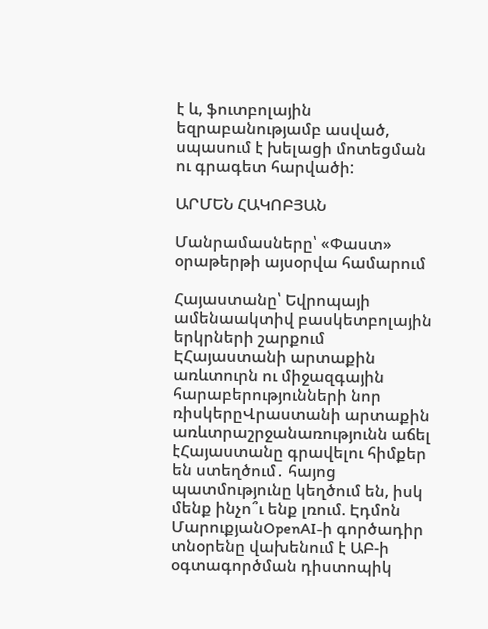է և, ֆուտբոլային եզրաբանությամբ ասված, սպասում է խելացի մոտեցման ու գրագետ հարվածի:

ԱՐՄԵՆ ՀԱԿՈԲՅԱՆ

Մանրամասները՝ «Փաստ» օրաթերթի այսօրվա համարում

Հայաստանը՝ Եվրոպայի ամենաակտիվ բասկետբոլային երկրների շարքում ԷՀայաստանի արտաքին առևտուրն ու միջազգային հարաբերությունների նոր ռիսկերըՎրաստանի արտաքին առևտրաշրջանառությունն աճել էՀայաստանը գրավելու հիմքեր են ստեղծում․ հայոց պատմությունը կեղծում են, իսկ մենք ինչո՞ւ ենք լռում. Էդմոն ՄարուքյանOpenAI-ի գործադիր տնօրենը վախենում է ԱԲ-ի օգտագործման դիստոպիկ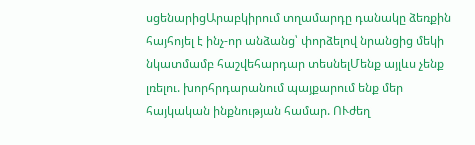սցենարիցԱրաբկիրում տղամարդը դանակը ձեռքին հայհոյել է ինչ-որ անձանց՝ փորձելով նրանցից մեկի նկատմամբ հաշվեհարդար տեսնելՄենք այլևս չենք լռելու. խորհրդարանում պայքարում ենք մեր հայկական ինքնության համար. ՈՒժեղ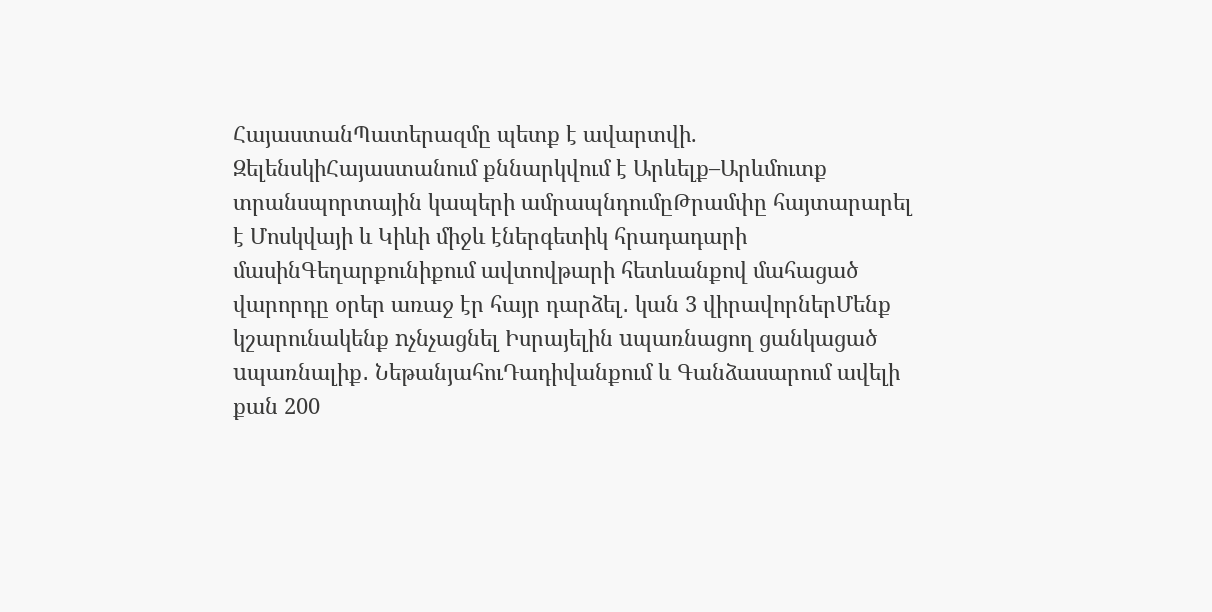ՀայաստանՊատերազմը պետք է ավարտվի. ԶելենսկիՀայաստանում քննարկվում է Արևելք–Արևմուտք տրանսպորտային կապերի ամրապնդումըԹրամփը հայտարարել է Մոսկվայի և Կիևի միջև էներգետիկ հրադադարի մասինԳեղարքունիքում ավտովթարի հետևանքով մահացած վարորդը օրեր առաջ էր հայր դարձել․ կան 3 վիրավորներՄենք կշարունակենք nչնչացնել Իսրայելին uպառնացող ցանկացած uպառնալիք․ ՆեթանյահուԴադիվանքում և Գանձասարում ավելի քան 200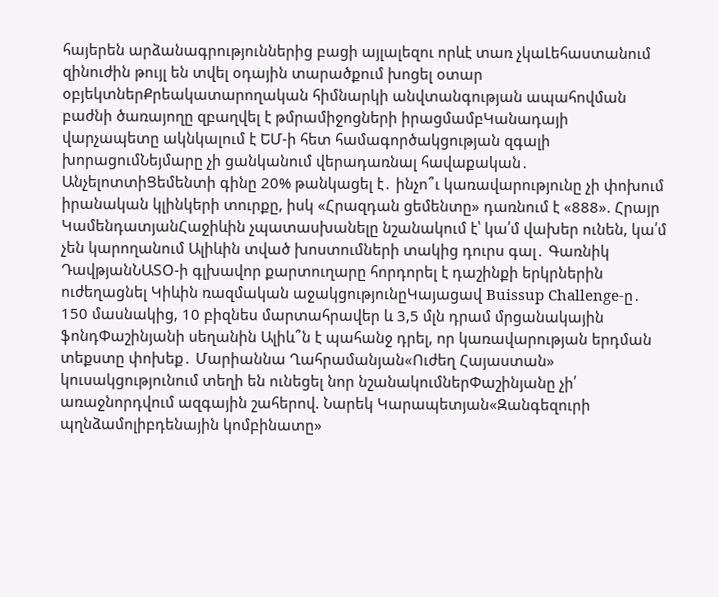հայերեն արձանագրություններից բացի այլալեզու որևէ տառ չկաԼեհաստանում զինուժին թույլ են տվել օդային տարածքում խոցել օտար օբյեկտներՔրեակատարողական հիմնարկի անվտանգության ապահովման բաժնի ծառայողը զբաղվել է թմրամիջոցների իրացմամբԿանադայի վարչապետը ակնկալում է ԵՄ-ի հետ համագործակցության զգալի խորացումՆեյմարը չի ցանկանում վերադառնալ հավաքական․ ԱնչելոտտիՑեմենտի գինը 20% թանկացել է․ ինչո՞ւ կառավարությունը չի փոխում իրանական կլինկերի տուրքը, իսկ «Հրազդան ցեմենտը» դառնում է «888». Հրայր ԿամենդատյանՀաջիևին չպատասխանելը նշանակում է՝ կա՛մ վախեր ունեն, կա՛մ չեն կարողանում Ալիևին տված խոստումների տակից դուրս գալ․ Գառնիկ ԴավթյանՆԱՏՕ-ի գլխավոր քարտուղարը հորդորել է դաշինքի երկրներին ուժեղացնել Կիևին ռազմական աջակցությունըԿայացավ Buissup Challenge-ը․ 150 մասնակից, 10 բիզնես մարտահրավեր և 3,5 մլն դրամ մրցանակային ֆոնդՓաշինյանի սեղանին Ալիև՞ն է պահանջ դրել, որ կառավարության երդման տեքստը փոխեք․ Մարիաննա Ղահրամանյան«Ուժեղ Հայաստան» կուսակցությունում տեղի են ունեցել նոր նշանակումներՓաշինյանը չի՛ առաջնորդվում ազգային շահերով. Նարեկ Կարապետյան«Զանգեզուրի պղնձամոլիբդենային կոմբինատը»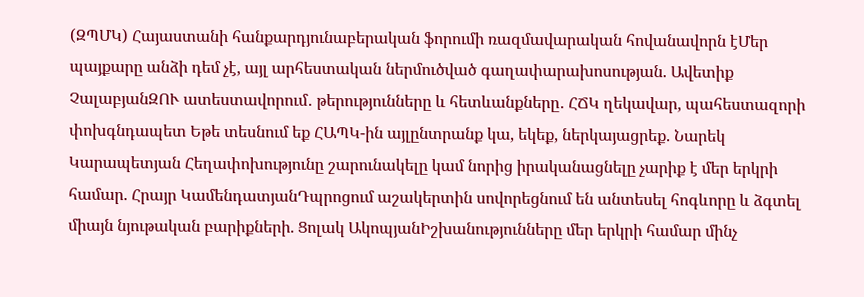(ԶՊՄԿ) Հայաստանի հանքարդյունաբերական ֆորումի ռազմավարական հովանավորն էՄեր պայքարը անձի դեմ չէ, այլ արհեստական ներմուծված գաղափարախոսության. Ավետիք ՉալաբյանԶՈՒ ատեստավորում․ թերությունները և հետևանքները․ ՀՃԿ ղեկավար, պահեստազորի փոխգնդապետ Եթե տեսնում եք ՀԱՊԿ-ին այլընտրանք կա, եկեք, ներկայացրեք. Նարեկ Կարապետյան Հեղափոխությունը շարունակելը կամ նորից իրականացնելը չարիք է մեր երկրի համար. Հրայր ԿամենդատյանԴպրոցում աշակերտին սովորեցնում են անտեսել հոգևորը և ձգտել միայն նյութական բարիքների. Ցոլակ ԱկոպյանԻշխանությունները մեր երկրի համար մինչ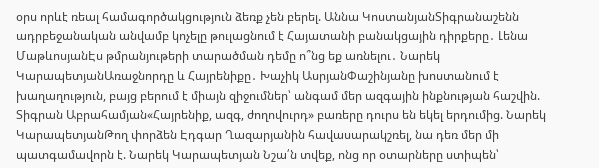օրս որևէ ռեալ համագործակցություն ձեռք չեն բերել. Աննա ԿոստանյանՏիգրանաշենն ադրբեջանական անվամբ կոչելը թուլացնում է Հայատանի բանակցային դիրքերը․ Լենա ՄաթևոսյանԷս թմրանյութերի տարածման դեմը ո՞նց եք առնելու․ Նարեկ ԿարապետյանԱռաջնորդը և Հայրենիքը․ Խաչիկ ԱսրյանՓաշինյանը խոստանում է խաղաղություն, բայց բերում է միայն զիջումներ՝ անգամ մեր ազգային ինքնության հաշվին. Տիգրան Աբրահամյան«Հայրենիք, ազգ, ժողովուրդ» բառերը դուրս են եկել երդումից. Նարեկ ԿարապետյանԹող փորձեն Էդգար Ղազարյանին հավասարակշռել, նա դեռ մեր մի պատգամավորն է. Նարեկ Կարապետյան Նշա՛ն տվեք, ոնց որ օտարները ստիպեն՝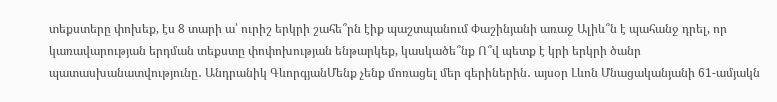տեքստերը փոխեք, էս 8 տարի ա՝ ուրիշ երկրի շահե՞րն էիք պաշտպանում Փաշինյանի առաջ Ալիև՞ն է պահանջ դրել, որ կառավարության երդման տեքստը փոփոխության ենթարկեք, կասկածե՞նք Ո՞վ պետք է կրի երկրի ծանր պատասխանատվությունը․ Անդրանիկ ԳևորգյանՄենք չենք մոռացել մեր գերիներին․ այսօր Լևոն Մնացականյանի 61-ամյակն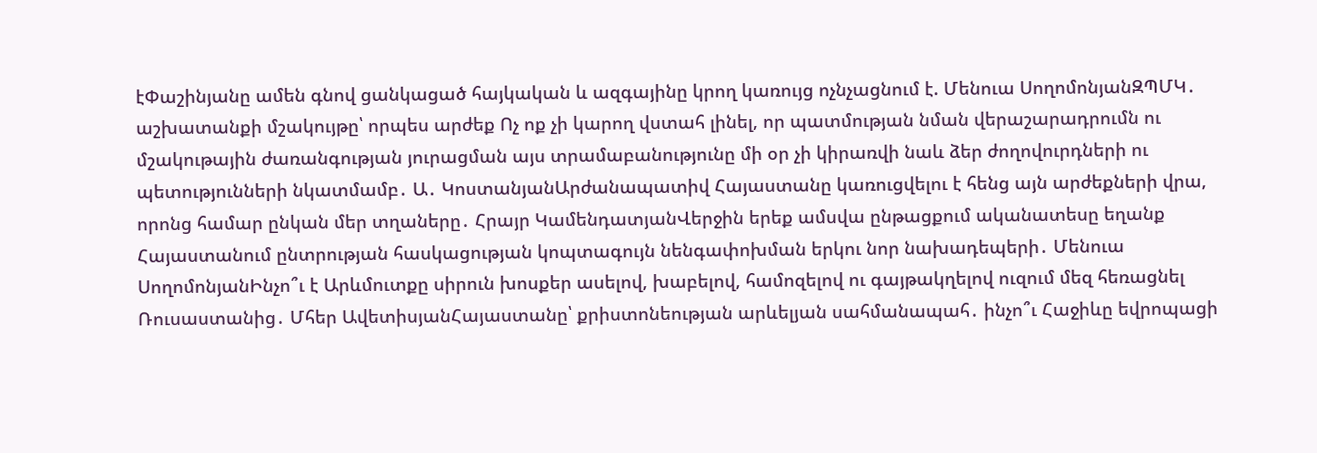էՓաշինյանը ամեն գնով ցանկացած հայկական և ազգայինը կրող կառույց ոչնչացնում է. Մենուա ՍողոմոնյանԶՊՄԿ․ աշխատանքի մշակույթը՝ որպես արժեք Ոչ ոք չի կարող վստահ լինել, որ պատմության նման վերաշարադրումն ու մշակութային ժառանգության յուրացման այս տրամաբանությունը մի օր չի կիրառվի նաև ձեր ժողովուրդների ու պետությունների նկատմամբ․ Ա․ ԿոստանյանԱրժանապատիվ Հայաստանը կառուցվելու է հենց այն արժեքների վրա, որոնց համար ընկան մեր տղաները․ Հրայր ԿամենդատյանՎերջին երեք ամսվա ընթացքում ականատեսը եղանք Հայաստանում ընտրության հասկացության կոպտագույն նենգափոխման երկու նոր նախադեպերի․ Մենուա ՍողոմոնյանԻնչո՞ւ է Արևմուտքը սիրուն խոսքեր ասելով, խաբելով, համոզելով ու գայթակղելով ուզում մեզ հեռացնել Ռուսաստանից․ Մհեր ԱվետիսյանՀայաստանը՝ քրիստոնեության արևելյան սահմանապահ․ ինչո՞ւ Հաջիևը եվրոպացի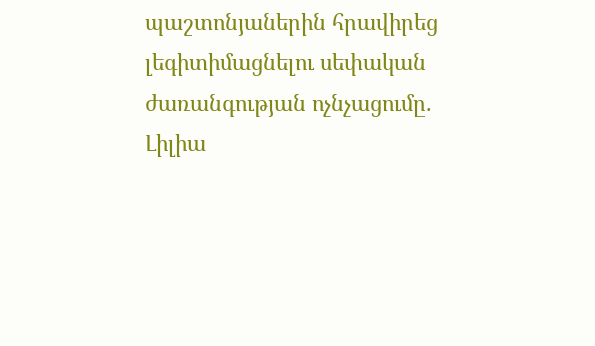պաշտոնյաներին հրավիրեց լեգիտիմացնելու սեփական ժառանգության ոչնչացումը. Լիլիա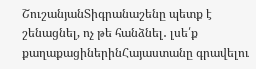ՇուշանյանՏիգրանաշենը պետք է շենացնել, ոչ թե հանձնել․ լսե՛ք քաղաքացիներինՀայաստանը գրավելու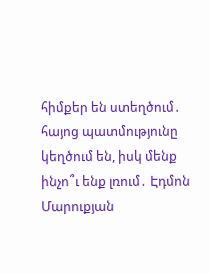հիմքեր են ստեղծում․ հայոց պատմությունը կեղծում են, իսկ մենք ինչո՞ւ ենք լռում․ Էդմոն Մարուքյան